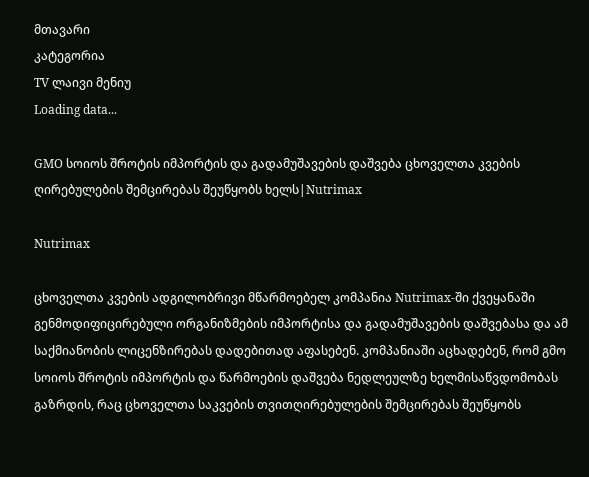მთავარი
კატეგორია
TV ლაივი მენიუ
Loading data...

GMO სოიოს შროტის იმპორტის და გადამუშავების დაშვება ცხოველთა კვების ღირებულების შემცირებას შეუწყობს ხელს|Nutrimax

Nutrimax

ცხოველთა კვების ადგილობრივი მწარმოებელ კომპანია Nutrimax-ში ქვეყანაში გენმოდიფიცირებული ორგანიზმების იმპორტისა და გადამუშავების დაშვებასა და ამ საქმიანობის ლიცენზირებას დადებითად აფასებენ. კომპანიაში აცხადებენ, რომ გმო სოიოს შროტის იმპორტის და წარმოების დაშვება ნედლეულზე ხელმისაწვდომობას გაზრდის, რაც ცხოველთა საკვების თვითღირებულების შემცირებას შეუწყობს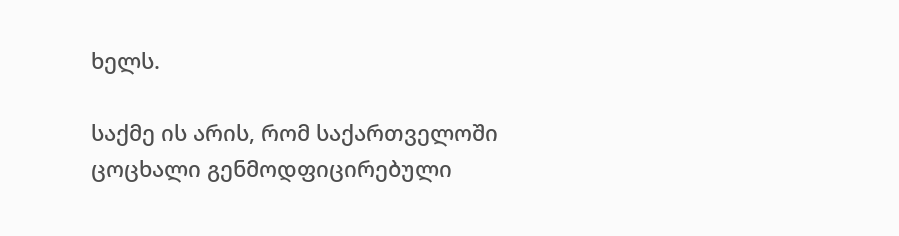ხელს.

საქმე ის არის, რომ საქართველოში ცოცხალი გენმოდფიცირებული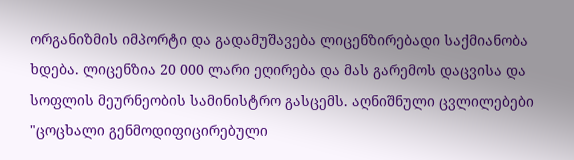ორგანიზმის იმპორტი და გადამუშავება ლიცენზირებადი საქმიანობა ხდება. ლიცენზია 20 000 ლარი ეღირება და მას გარემოს დაცვისა და სოფლის მეურნეობის სამინისტრო გასცემს. აღნიშნული ცვლილებები "ცოცხალი გენმოდიფიცირებული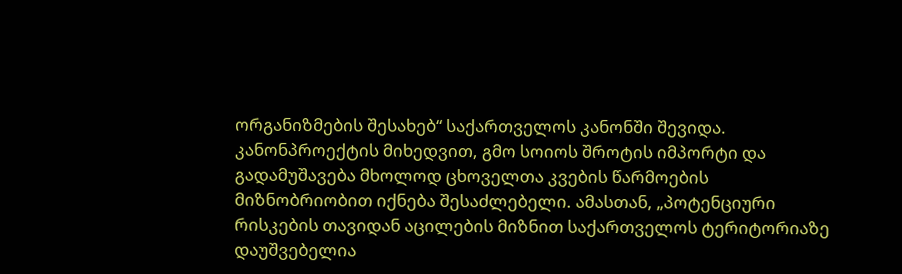ორგანიზმების შესახებ“ საქართველოს კანონში შევიდა. კანონპროექტის მიხედვით, გმო სოიოს შროტის იმპორტი და გადამუშავება მხოლოდ ცხოველთა კვების წარმოების მიზნობრიობით იქნება შესაძლებელი. ამასთან, „პოტენციური რისკების თავიდან აცილების მიზნით საქართველოს ტერიტორიაზე დაუშვებელია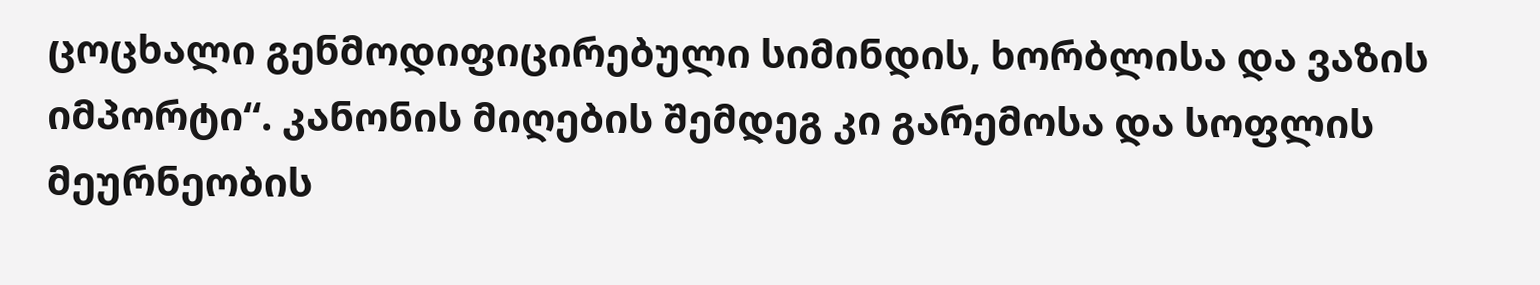ცოცხალი გენმოდიფიცირებული სიმინდის, ხორბლისა და ვაზის იმპორტი“. კანონის მიღების შემდეგ კი გარემოსა და სოფლის მეურნეობის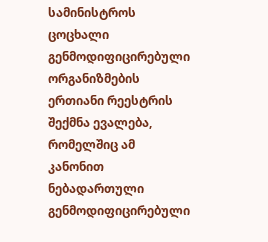სამინისტროს ცოცხალი გენმოდიფიცირებული ორგანიზმების ერთიანი რეესტრის შექმნა ევალება, რომელშიც ამ კანონით ნებადართული გენმოდიფიცირებული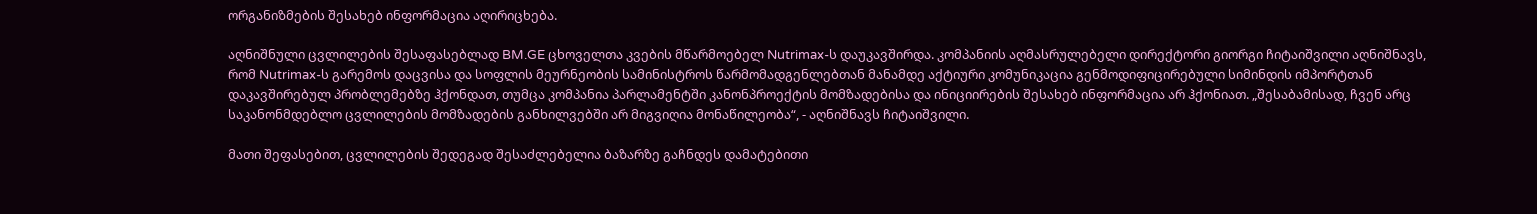ორგანიზმების შესახებ ინფორმაცია აღირიცხება.

აღნიშნული ცვლილების შესაფასებლად BM.GE ცხოველთა კვების მწარმოებელ Nutrimax-ს დაუკავშირდა. კომპანიის აღმასრულებელი დირექტორი გიორგი ჩიტაიშვილი აღნიშნავს, რომ Nutrimax-ს გარემოს დაცვისა და სოფლის მეურნეობის სამინისტროს წარმომადგენლებთან მანამდე აქტიური კომუნიკაცია გენმოდიფიცირებული სიმინდის იმპორტთან დაკავშირებულ პრობლემებზე ჰქონდათ, თუმცა კომპანია პარლამენტში კანონპროექტის მომზადებისა და ინიციირების შესახებ ინფორმაცია არ ჰქონიათ. „შესაბამისად, ჩვენ არც საკანონმდებლო ცვლილების მომზადების განხილვებში არ მიგვიღია მონაწილეობა“, - აღნიშნავს ჩიტაიშვილი.

მათი შეფასებით, ცვლილების შედეგად შესაძლებელია ბაზარზე გაჩნდეს დამატებითი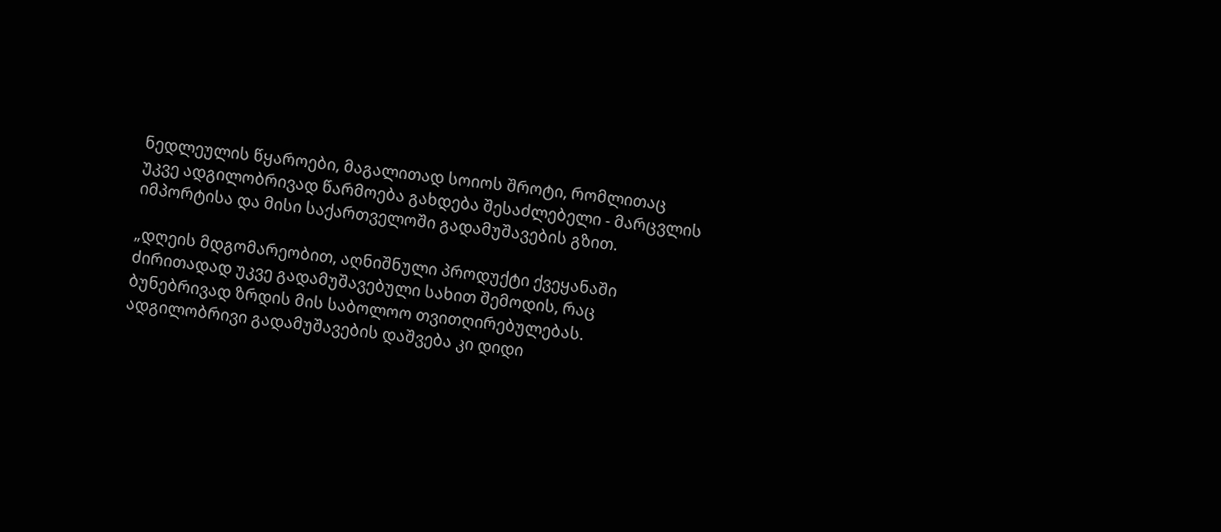ნედლეულის წყაროები, მაგალითად სოიოს შროტი, რომლითაც უკვე ადგილობრივად წარმოება გახდება შესაძლებელი - მარცვლის იმპორტისა და მისი საქართველოში გადამუშავების გზით.

„დღეის მდგომარეობით, აღნიშნული პროდუქტი ქვეყანაში ძირითადად უკვე გადამუშავებული სახით შემოდის, რაც ბუნებრივად ზრდის მის საბოლოო თვითღირებულებას. ადგილობრივი გადამუშავების დაშვება კი დიდი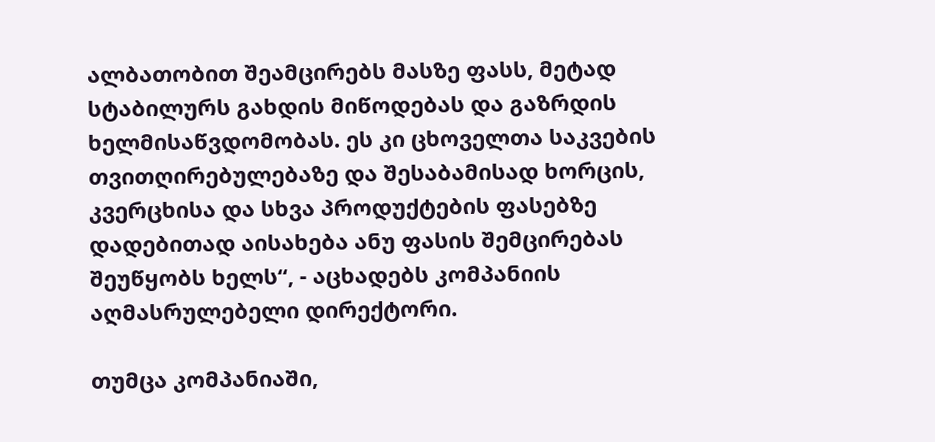ალბათობით შეამცირებს მასზე ფასს, მეტად სტაბილურს გახდის მიწოდებას და გაზრდის ხელმისაწვდომობას. ეს კი ცხოველთა საკვების თვითღირებულებაზე და შესაბამისად ხორცის, კვერცხისა და სხვა პროდუქტების ფასებზე დადებითად აისახება ანუ ფასის შემცირებას შეუწყობს ხელს“, - აცხადებს კომპანიის აღმასრულებელი დირექტორი.

თუმცა კომპანიაში,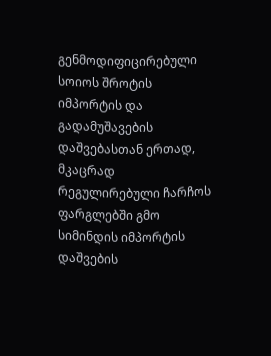გენმოდიფიცირებული სოიოს შროტის იმპორტის და გადამუშავების დაშვებასთან ერთად, მკაცრად რეგულირებული ჩარჩოს ფარგლებში გმო სიმინდის იმპორტის დაშვების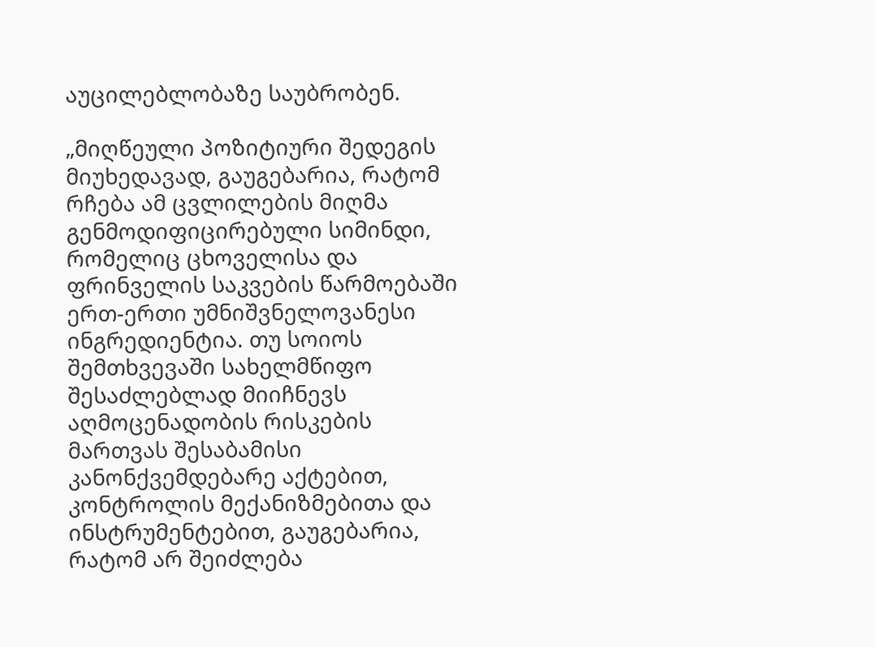აუცილებლობაზე საუბრობენ.

„მიღწეული პოზიტიური შედეგის მიუხედავად, გაუგებარია, რატომ რჩება ამ ცვლილების მიღმა გენმოდიფიცირებული სიმინდი, რომელიც ცხოველისა და ფრინველის საკვების წარმოებაში ერთ-ერთი უმნიშვნელოვანესი ინგრედიენტია. თუ სოიოს შემთხვევაში სახელმწიფო შესაძლებლად მიიჩნევს აღმოცენადობის რისკების მართვას შესაბამისი კანონქვემდებარე აქტებით, კონტროლის მექანიზმებითა და ინსტრუმენტებით, გაუგებარია, რატომ არ შეიძლება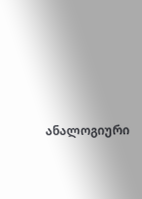ანალოგიური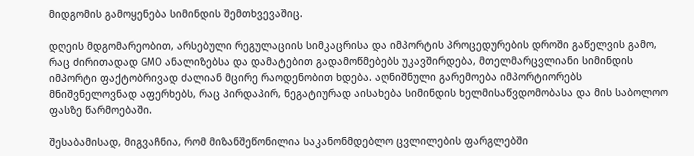მიდგომის გამოყენება სიმინდის შემთხვევაშიც.

დღეის მდგომარეობით, არსებული რეგულაციის სიმკაცრისა და იმპორტის პროცედურების დროში გაწელვის გამო, რაც ძირითადად GMO ანალიზებსა და დამატებით გადამოწმებებს უკავშირდება, მთელმარცვლიანი სიმინდის იმპორტი ფაქტობრივად ძალიან მცირე რაოდენობით ხდება. აღნიშნული გარემოება იმპორტიორებს მნიშვნელოვნად აფერხებს, რაც პირდაპირ, ნეგატიურად აისახება სიმინდის ხელმისაწვდომობასა და მის საბოლოო ფასზე წარმოებაში.

შესაბამისად, მიგვაჩნია, რომ მიზანშეწონილია საკანონმდებლო ცვლილების ფარგლებში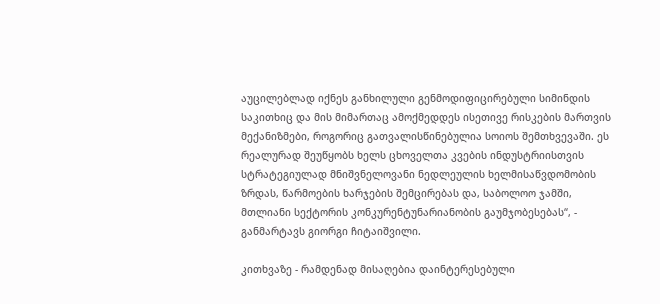აუცილებლად იქნეს განხილული გენმოდიფიცირებული სიმინდის საკითხიც და მის მიმართაც ამოქმედდეს ისეთივე რისკების მართვის მექანიზმები, როგორიც გათვალისწინებულია სოიოს შემთხვევაში. ეს რეალურად შეუწყობს ხელს ცხოველთა კვების ინდუსტრიისთვის სტრატეგიულად მნიშვნელოვანი ნედლეულის ხელმისაწვდომობის ზრდას, წარმოების ხარჯების შემცირებას და, საბოლოო ჯამში, მთლიანი სექტორის კონკურენტუნარიანობის გაუმჯობესებას“, - განმარტავს გიორგი ჩიტაიშვილი.

კითხვაზე - რამდენად მისაღებია დაინტერესებული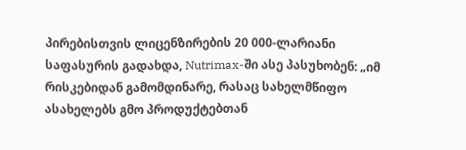პირებისთვის ლიცენზირების 20 000-ლარიანი საფასურის გადახდა, Nutrimax-ში ასე პასუხობენ: „იმ რისკებიდან გამომდინარე, რასაც სახელმწიფო ასახელებს გმო პროდუქტებთან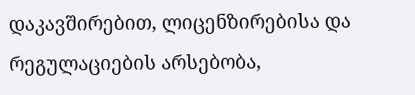დაკავშირებით, ლიცენზირებისა და რეგულაციების არსებობა,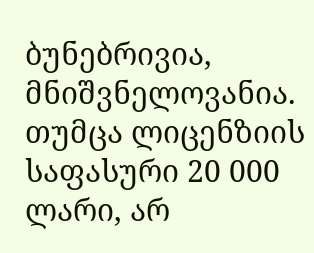ბუნებრივია, მნიშვნელოვანია. თუმცა ლიცენზიის საფასური 20 000 ლარი, არ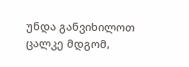უნდა განვიხილოთ ცალკე მდგომ,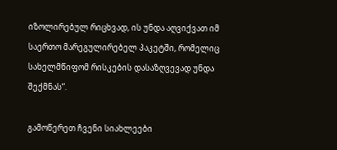იზოლირებულ რიცხვად, ის უნდა აღვიქვათ იმ საერთო მარეგულირებელ პაკეტში, რომელიც სახელმწიფომ რისკების დასაზღვევად უნდა შექმნას“.

გამოწერეთ ჩვენი სიახლეები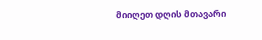მიიღეთ დღის მთავარი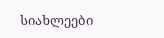სიახლეები